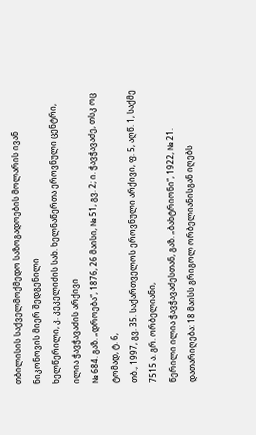თბილისის საქველმოქმედო საზოგადოების მოლარის ივან ნიკონოვის მიერ შედგენილი
ხელწერილი, კ. კეკელიძის სახ. ხელნაწერთა ეროვნული ცენტრი, ილია ჭავჭავაძის არქივი
№ 684. გაზ. „დროება“, 1876, 26 მაისი, № 51, გვ. 2; ი. ჭავჭავაძე, თსკ ოც ტომად, ტ. 6,
თბ., 1997, გვ. 35. საქართველოს ეროვნული არქივი, ფ. 5, აღწ. 1, საქმე 7515 ა. გრ. ორბელიანი,
წერილი ილია ჭავჭავაძესთან, გაზ. „ბახტრიონი“, 1922, № 21. დათარიღება: 18 მაისს გრიგოლ ორბელიანისგან იღებს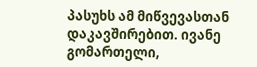პასუხს ამ მიწვევასთან დაკავშირებით. ივანე გომართელი,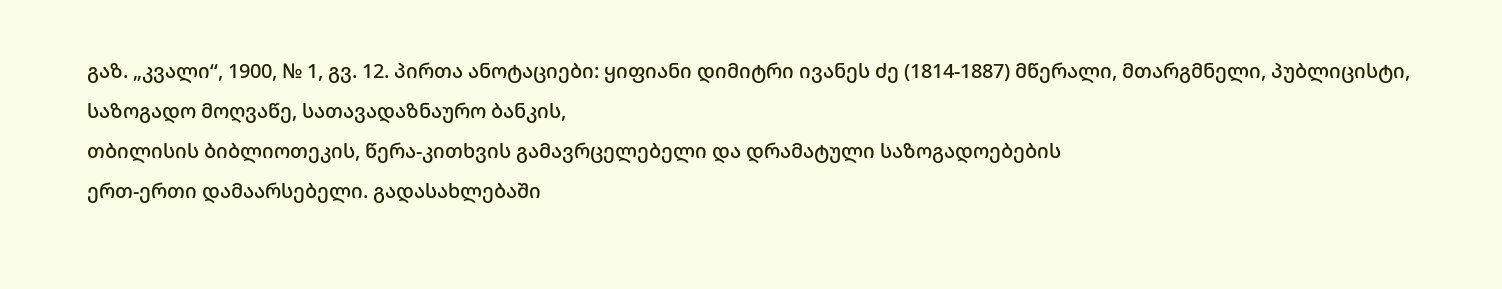გაზ. „კვალი“, 1900, № 1, გვ. 12. პირთა ანოტაციები: ყიფიანი დიმიტრი ივანეს ძე (1814-1887) მწერალი, მთარგმნელი, პუბლიცისტი, საზოგადო მოღვაწე, სათავადაზნაურო ბანკის,
თბილისის ბიბლიოთეკის, წერა-კითხვის გამავრცელებელი და დრამატული საზოგადოებების
ერთ-ერთი დამაარსებელი. გადასახლებაში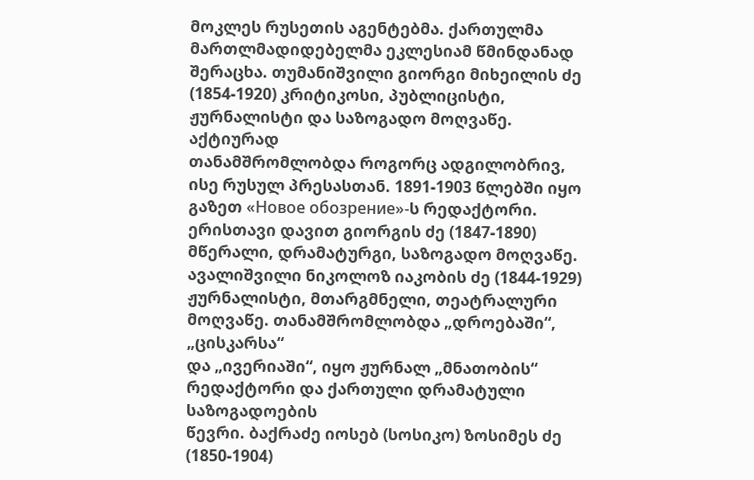მოკლეს რუსეთის აგენტებმა. ქართულმა
მართლმადიდებელმა ეკლესიამ წმინდანად შერაცხა. თუმანიშვილი გიორგი მიხეილის ძე (1854-1920) კრიტიკოსი, პუბლიცისტი, ჟურნალისტი და საზოგადო მოღვაწე. აქტიურად
თანამშრომლობდა როგორც ადგილობრივ, ისე რუსულ პრესასთან. 1891-1903 წლებში იყო
გაზეთ «Новое обозрение»-ს რედაქტორი. ერისთავი დავით გიორგის ძე (1847-1890) მწერალი, დრამატურგი, საზოგადო მოღვაწე. ავალიშვილი ნიკოლოზ იაკობის ძე (1844-1929) ჟურნალისტი, მთარგმნელი, თეატრალური მოღვაწე. თანამშრომლობდა „დროებაში“, „ცისკარსა“
და „ივერიაში“, იყო ჟურნალ „მნათობის“ რედაქტორი და ქართული დრამატული საზოგადოების
წევრი. ბაქრაძე იოსებ (სოსიკო) ზოსიმეს ძე (1850-1904)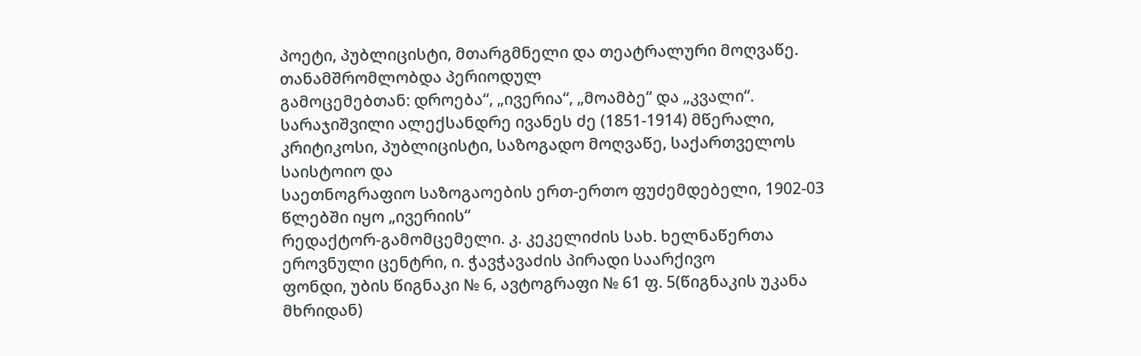პოეტი, პუბლიცისტი, მთარგმნელი და თეატრალური მოღვაწე. თანამშრომლობდა პერიოდულ
გამოცემებთან: დროება“, „ივერია“, „მოამბე“ და „კვალი“. სარაჯიშვილი ალექსანდრე ივანეს ძე (1851-1914) მწერალი, კრიტიკოსი, პუბლიცისტი, საზოგადო მოღვაწე, საქართველოს საისტოიო და
საეთნოგრაფიო საზოგაოების ერთ-ერთო ფუძემდებელი, 1902-03 წლებში იყო „ივერიის“
რედაქტორ-გამომცემელი. კ. კეკელიძის სახ. ხელნაწერთა ეროვნული ცენტრი, ი. ჭავჭავაძის პირადი საარქივო
ფონდი, უბის წიგნაკი № 6, ავტოგრაფი № 61 ფ. 5(წიგნაკის უკანა მხრიდან)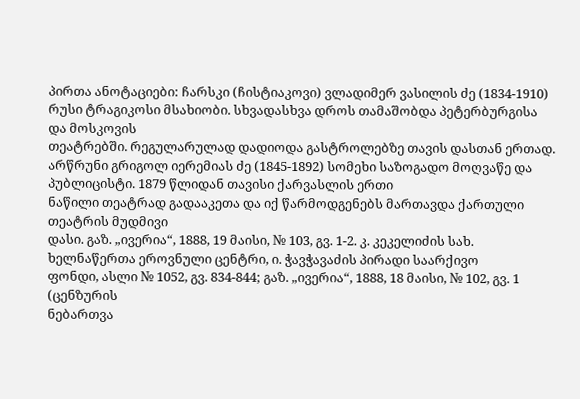პირთა ანოტაციები: ჩარსკი (ჩისტიაკოვი) ვლადიმერ ვასილის ძე (1834-1910) რუსი ტრაგიკოსი მსახიობი. სხვადასხვა დროს თამაშობდა პეტერბურგისა და მოსკოვის
თეატრებში. რეგულარულად დადიოდა გასტროლებზე თავის დასთან ერთად. არწრუნი გრიგოლ იერემიას ძე (1845-1892) სომეხი საზოგადო მოღვაწე და პუბლიცისტი. 1879 წლიდან თავისი ქარვასლის ერთი
ნაწილი თეატრად გადააკეთა და იქ წარმოდგენებს მართავდა ქართული თეატრის მუდმივი
დასი. გაზ. „ივერია“, 1888, 19 მაისი, № 103, გვ. 1-2. კ. კეკელიძის სახ. ხელნაწერთა ეროვნული ცენტრი, ი. ჭავჭავაძის პირადი საარქივო
ფონდი, ასლი № 1052, გვ. 834-844; გაზ. „ივერია“, 1888, 18 მაისი, № 102, გვ. 1 (ცენზურის
ნებართვა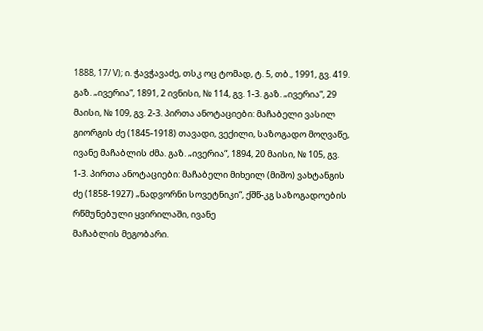1888, 17/ V); ი. ჭავჭავაძე, თსკ ოც ტომად, ტ. 5, თბ., 1991, გვ. 419. გაზ. „ივერია“, 1891, 2 ივნისი, № 114, გვ. 1-3. გაზ. „ივერია“, 29 მაისი, № 109, გვ. 2-3. პირთა ანოტაციები: მაჩაბელი ვასილ გიორგის ძე (1845-1918) თავადი, ვექილი, საზოგადო მოღვაწე, ივანე მაჩაბლის ძმა. გაზ. „ივერია“, 1894, 20 მაისი, № 105, გვ. 1-3. პირთა ანოტაციები: მაჩაბელი მიხეილ (მიშო) ვახტანგის ძე (1858-1927) „ნადვორნი სოვეტნიკი“, ქშწ-კგ საზოგადოების რწმუნებული ყვირილაში, ივანე
მაჩაბლის მეგობარი.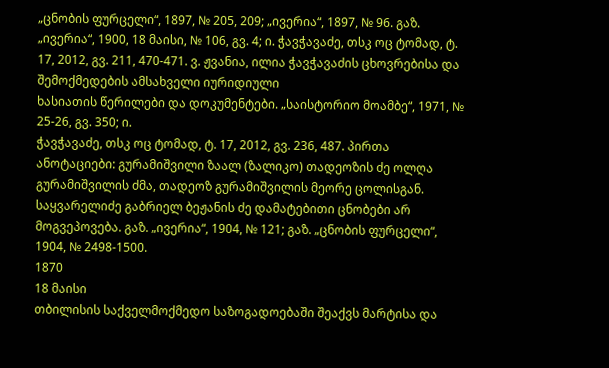„ცნობის ფურცელი“, 1897, № 205, 209; „ივერია“, 1897, № 96. გაზ. „ივერია“, 1900, 18 მაისი, № 106, გვ. 4; ი. ჭავჭავაძე, თსკ ოც ტომად, ტ.
17, 2012, გვ. 211, 470-471. ვ. ჟვანია, ილია ჭავჭავაძის ცხოვრებისა და შემოქმედების ამსახველი იურიდიული
ხასიათის წერილები და დოკუმენტები. „საისტორიო მოამბე“, 1971, № 25-26, გვ. 350; ი.
ჭავჭავაძე, თსკ ოც ტომად, ტ. 17, 2012, გვ. 236, 487. პირთა ანოტაციები: გურამიშვილი ზაალ (ზალიკო) თადეოზის ძე ოლღა გურამიშვილის ძმა, თადეოზ გურამიშვილის მეორე ცოლისგან. საყვარელიძე გაბრიელ ბეჟანის ძე დამატებითი ცნობები არ მოგვეპოვება. გაზ. „ივერია“, 1904, № 121; გაზ. „ცნობის ფურცელი“, 1904, № 2498-1500.
1870
18 მაისი
თბილისის საქველმოქმედო საზოგადოებაში შეაქვს მარტისა და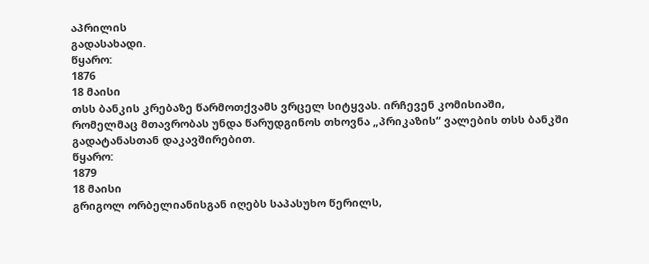აპრილის
გადასახადი.
წყარო:
1876
18 მაისი
თსს ბანკის კრებაზე წარმოთქვამს ვრცელ სიტყვას. ირჩევენ კომისიაში,
რომელმაც მთავრობას უნდა წარუდგინოს თხოვნა „პრიკაზის“ ვალების თსს ბანკში
გადატანასთან დაკავშირებით.
წყარო:
1879
18 მაისი
გრიგოლ ორბელიანისგან იღებს საპასუხო წერილს,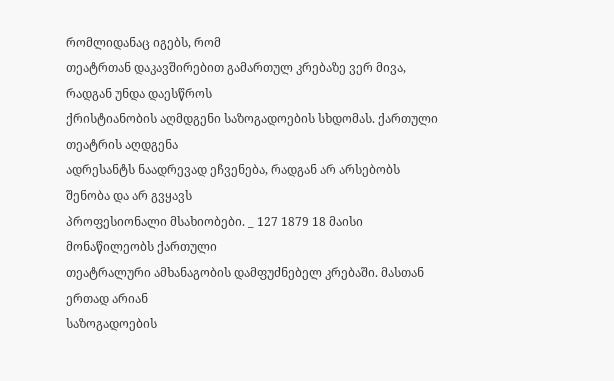რომლიდანაც იგებს, რომ
თეატრთან დაკავშირებით გამართულ კრებაზე ვერ მივა, რადგან უნდა დაესწროს
ქრისტიანობის აღმდგენი საზოგადოების სხდომას. ქართული თეატრის აღდგენა
ადრესანტს ნაადრევად ეჩვენება, რადგან არ არსებობს შენობა და არ გვყავს
პროფესიონალი მსახიობები. _ 127 1879 18 მაისი მონაწილეობს ქართული
თეატრალური ამხანაგობის დამფუძნებელ კრებაში. მასთან ერთად არიან
საზოგადოების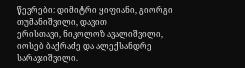წევრები: დიმიტრი ყიფიანი, გიორგი თუმანიშვილი, დავით
ერისთავი, ნიკოლოზ ავალიშვილი, იოსებ ბაქრაძე და ალექსანდრე სარაჯიშვილი.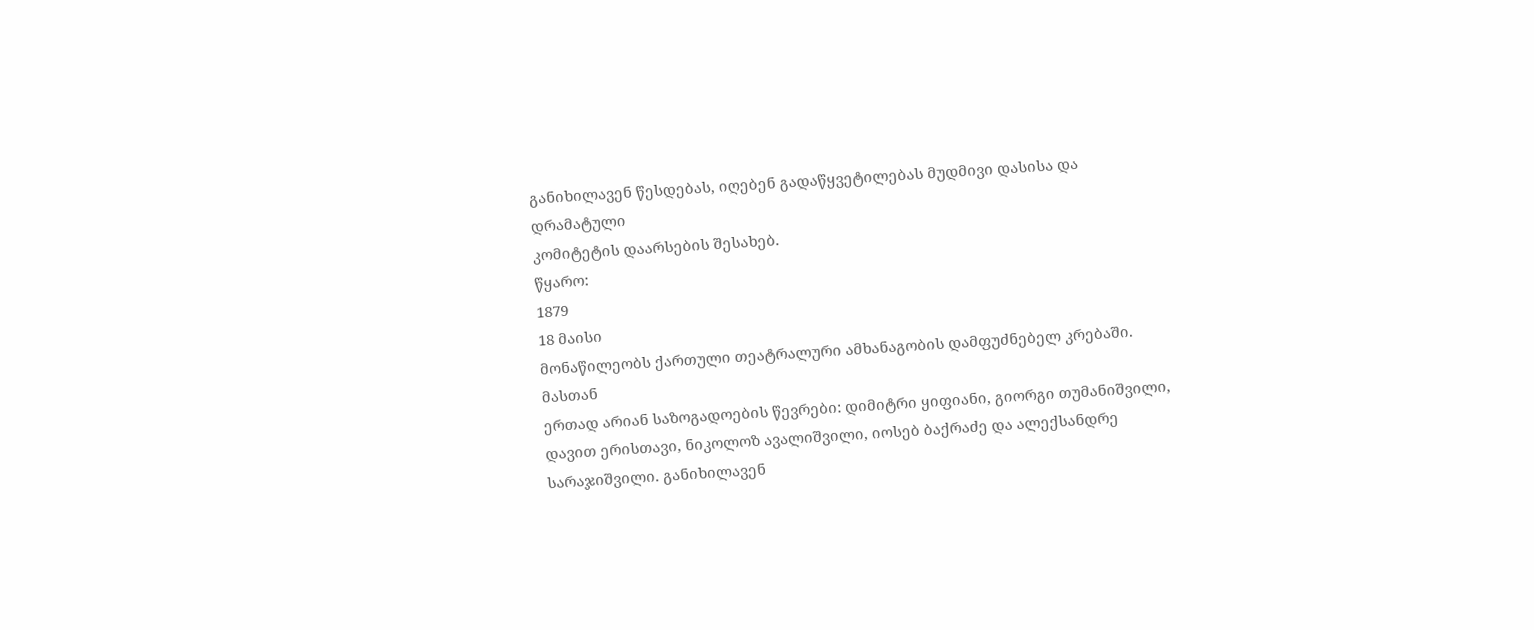განიხილავენ წესდებას, იღებენ გადაწყვეტილებას მუდმივი დასისა და დრამატული
კომიტეტის დაარსების შესახებ.
წყარო:
1879
18 მაისი
მონაწილეობს ქართული თეატრალური ამხანაგობის დამფუძნებელ კრებაში. მასთან
ერთად არიან საზოგადოების წევრები: დიმიტრი ყიფიანი, გიორგი თუმანიშვილი,
დავით ერისთავი, ნიკოლოზ ავალიშვილი, იოსებ ბაქრაძე და ალექსანდრე
სარაჯიშვილი. განიხილავენ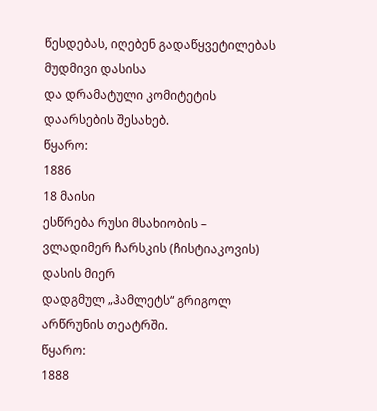წესდებას, იღებენ გადაწყვეტილებას მუდმივი დასისა
და დრამატული კომიტეტის დაარსების შესახებ.
წყარო:
1886
18 მაისი
ესწრება რუსი მსახიობის – ვლადიმერ ჩარსკის (ჩისტიაკოვის) დასის მიერ
დადგმულ „ჰამლეტს“ გრიგოლ არწრუნის თეატრში.
წყარო:
1888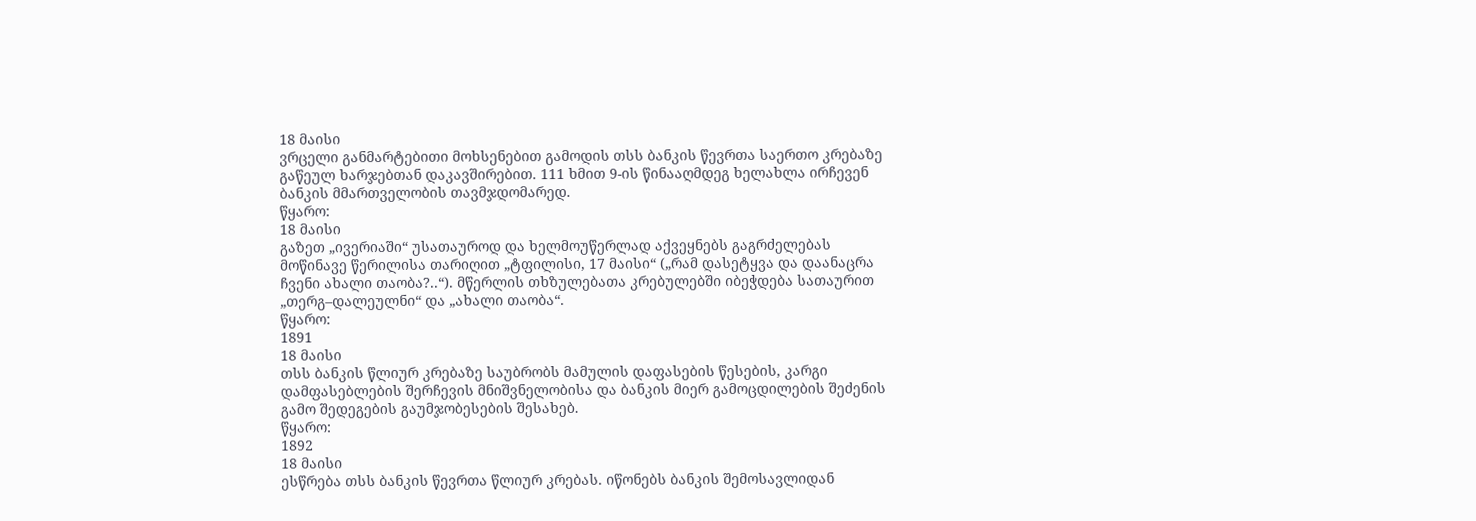18 მაისი
ვრცელი განმარტებითი მოხსენებით გამოდის თსს ბანკის წევრთა საერთო კრებაზე
გაწეულ ხარჯებთან დაკავშირებით. 111 ხმით 9-ის წინააღმდეგ ხელახლა ირჩევენ
ბანკის მმართველობის თავმჯდომარედ.
წყარო:
18 მაისი
გაზეთ „ივერიაში“ უსათაუროდ და ხელმოუწერლად აქვეყნებს გაგრძელებას
მოწინავე წერილისა თარიღით „ტფილისი, 17 მაისი“ („რამ დასეტყვა და დაანაცრა
ჩვენი ახალი თაობა?..“). მწერლის თხზულებათა კრებულებში იბეჭდება სათაურით
„თერგ–დალეულნი“ და „ახალი თაობა“.
წყარო:
1891
18 მაისი
თსს ბანკის წლიურ კრებაზე საუბრობს მამულის დაფასების წესების, კარგი
დამფასებლების შერჩევის მნიშვნელობისა და ბანკის მიერ გამოცდილების შეძენის
გამო შედეგების გაუმჯობესების შესახებ.
წყარო:
1892
18 მაისი
ესწრება თსს ბანკის წევრთა წლიურ კრებას. იწონებს ბანკის შემოსავლიდან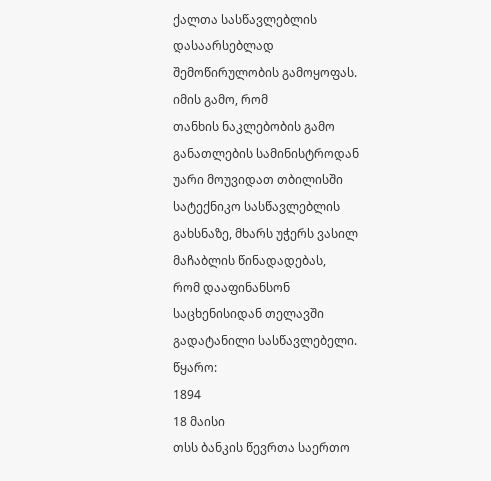ქალთა სასწავლებლის დასაარსებლად შემოწირულობის გამოყოფას. იმის გამო, რომ
თანხის ნაკლებობის გამო განათლების სამინისტროდან უარი მოუვიდათ თბილისში
სატექნიკო სასწავლებლის გახსნაზე, მხარს უჭერს ვასილ მაჩაბლის წინადადებას,
რომ დააფინანსონ საცხენისიდან თელავში გადატანილი სასწავლებელი.
წყარო:
1894
18 მაისი
თსს ბანკის წევრთა საერთო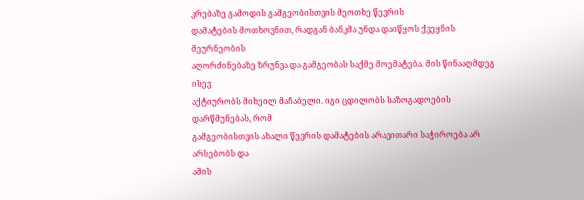კრებაზე გამოდის გამგეობისთვის მეოთხე წევრის
დამატების მოთხოვნით, რადგან ბანკმა უნდა დაიწყოს ქვეყნის მეურნეობის
აღორძინებაზე ზრუნვა და გამგეობას საქმე მოემატება. მის წინააღმდეგ ისევ
აქტიურობს მიხეილ მაჩაბელი. იგი ცდილობს საზოგადოების დარწმუნებას, რომ
გამგეობისთვის ახალი წევრის დამატების არავითარი საჭიროება არ არსებობს და
ამის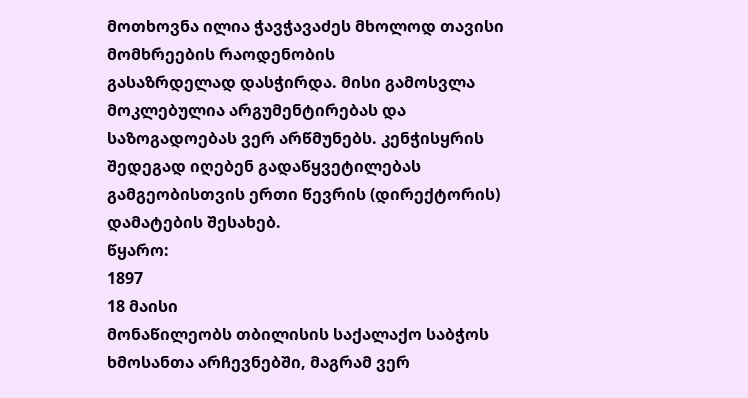მოთხოვნა ილია ჭავჭავაძეს მხოლოდ თავისი მომხრეების რაოდენობის
გასაზრდელად დასჭირდა. მისი გამოსვლა მოკლებულია არგუმენტირებას და
საზოგადოებას ვერ არწმუნებს. კენჭისყრის შედეგად იღებენ გადაწყვეტილებას
გამგეობისთვის ერთი წევრის (დირექტორის) დამატების შესახებ.
წყარო:
1897
18 მაისი
მონაწილეობს თბილისის საქალაქო საბჭოს ხმოსანთა არჩევნებში, მაგრამ ვერ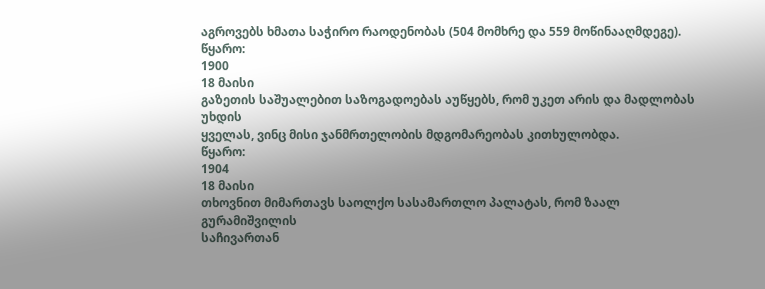აგროვებს ხმათა საჭირო რაოდენობას (504 მომხრე და 559 მოწინააღმდეგე).
წყარო:
1900
18 მაისი
გაზეთის საშუალებით საზოგადოებას აუწყებს, რომ უკეთ არის და მადლობას უხდის
ყველას, ვინც მისი ჯანმრთელობის მდგომარეობას კითხულობდა.
წყარო:
1904
18 მაისი
თხოვნით მიმართავს საოლქო სასამართლო პალატას, რომ ზაალ გურამიშვილის
საჩივართან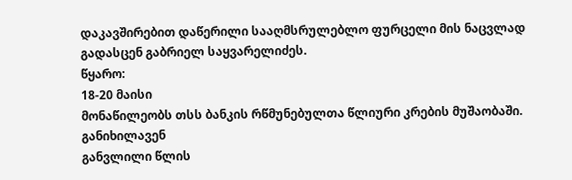დაკავშირებით დაწერილი სააღმსრულებლო ფურცელი მის ნაცვლად
გადასცენ გაბრიელ საყვარელიძეს.
წყარო:
18-20 მაისი
მონაწილეობს თსს ბანკის რწმუნებულთა წლიური კრების მუშაობაში. განიხილავენ
განვლილი წლის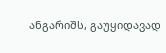ანგარიშს, გაუყიდავად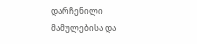დარჩენილი მამულებისა და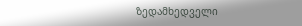ზედამხედველი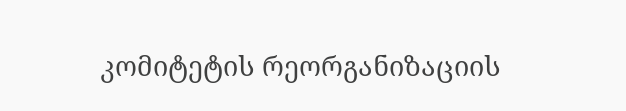კომიტეტის რეორგანიზაციის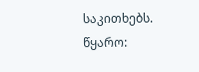საკითხებს.
წყარო: